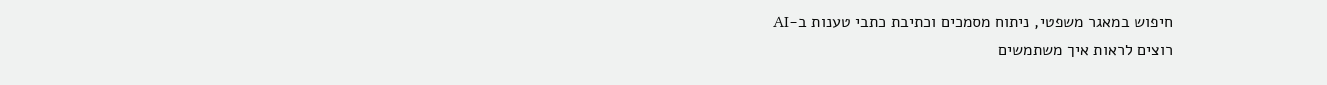חיפוש במאגר משפטי, ניתוח מסמכים וכתיבת כתבי טענות ב-AI
רוצים לראות איך משתמשים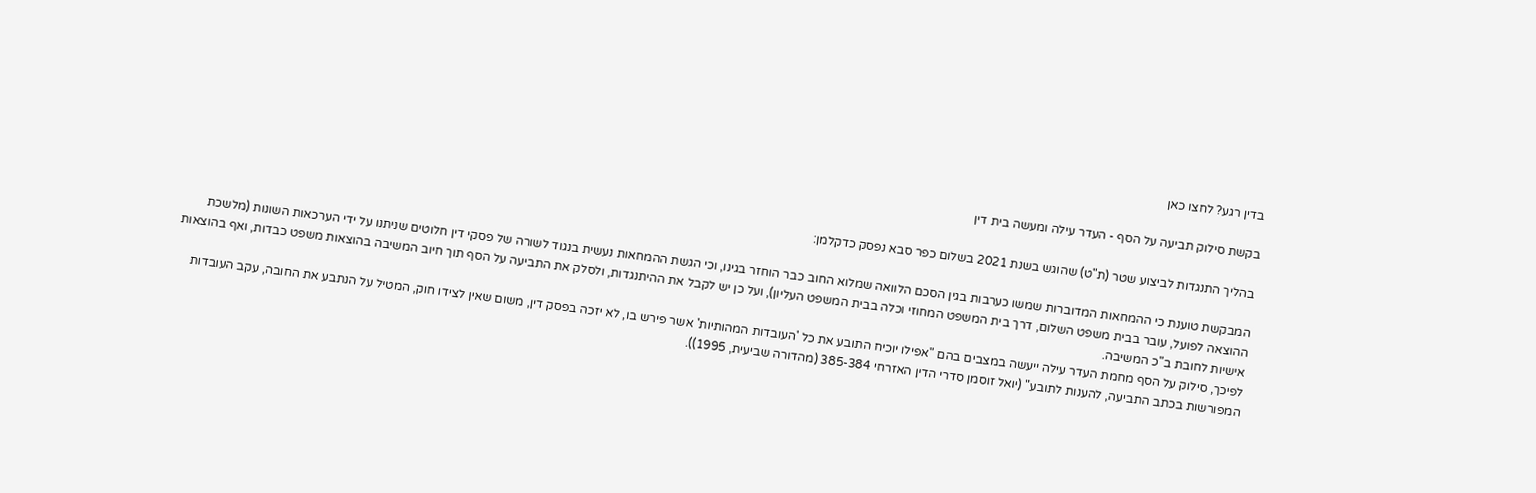בדין רגע? לחצו כאן

בקשת סילוק תביעה על הסף - העדר עילה ומעשה בית דין

בהליך התנגדות לביצוע שטר (ת"ט) שהוגש בשנת 2021 בשלום כפר סבא נפסק כדקלמן:

המבקשת טוענת כי ההמחאות המדוברות שמשו כערבות בגין הסכם הלוואה שמלוא החוב כבר הוחזר בגינו, וכי הגשת ההמחאות נעשית בנגוד לשורה של פסקי דין חלוטים שניתנו על ידי הערכאות השונות (מלשכת ההוצאה לפועל, עובר בבית משפט השלום, דרך בית המשפט המחוזי וכלה בבית המשפט העליון), ועל כן יש לקבל את ההיתנגדות, ולסלק את התביעה על הסף תוך חיוב המשיבה בהוצאות משפט כבדות, ואף בהוצאות אישיות לחובת ב"כ המשיבה.
לפיכך, סילוק על הסף מחמת העדר עילה ייעשה במצבים בהם "אפילו יוכיח התובע את כל 'העובדות המהותיות' אשר פירש בו, לא יזכה בפסק דין, משום שאין לצידו חוק, המטיל על הנתבע את החובה, עקב העובדות המפורשות בכתב התביעה, להענות לתובע" (יואל זוסמן סדרי הדין האזרחי 385-384 (מהדורה שביעית, 1995)).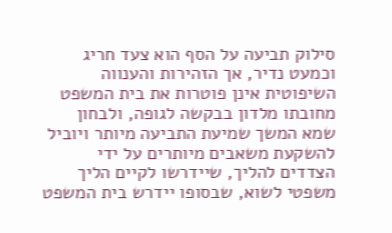סילוק תביעה על הסף הוא צעד חריג וכמעט נדיר, אך הזהירות והענווה השיפוטית אינן פוטרות את בית המשפט מחובתו מלדון בבקשה לגופה, ולבחון שמא המשך שמיעת התביעה מיותר ויוביל להשקעת משאבים מיותרים על ידי הצדדים להליך, שיידרשו לקיים הליך משפטי לשוא, שבסופו יידרש בית המשפט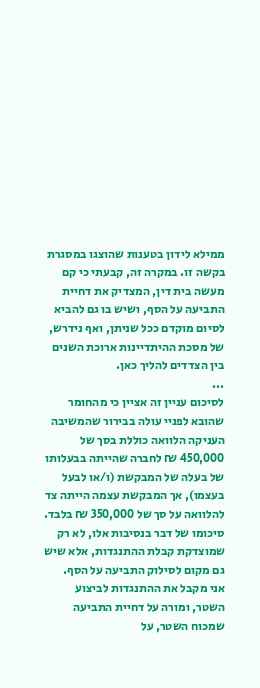ממילא לידון בטענות שהוצגו במסגרת בקשה זו. במקרה זה, קבעתי כי קם מעשה בית דין, המצדיק את דחיית התביעה על הסף, ושיש בו גם להביא לסיום מוקדם ככל שניתן, ואף נידרש, של מסכת ההיתדיינות ארוכת השנים בין הצדדים להליך כאן.
...
לסיכום עניין זה אציין כי מהחומר שהובא לפניי עולה בבירור שהמשיבה העניקה הלוואה כוללת בסך של 450,000 ₪ לחברה שהייתה בבעלותו של בעלה של המבקשת (ו/או לבעל בעצמו), אך המבקשת עצמה הייתה צד להלוואה על סך של 350,000 ₪ בלבד.
סיכומו של דבר בנסיבות אלו, לא רק שמוצדקת קבלת ההתנגדות, אלא שיש גם מקום לסילוק התביעה על הסף.
אני מקבל את ההתנגדות לביצוע השטר, ומורה על דחיית התביעה שמכוח השטר, על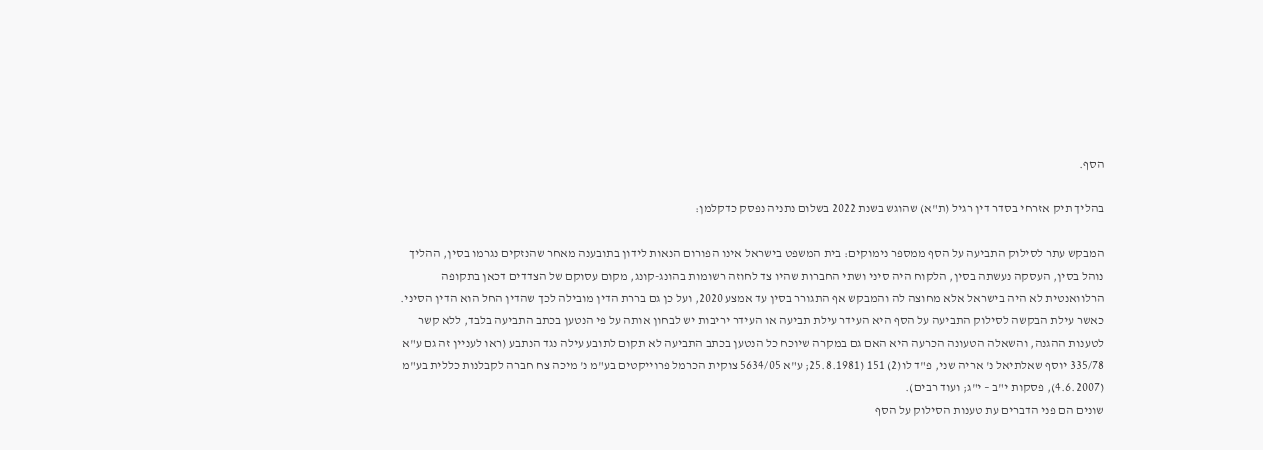הסף.

בהליך תיק אזרחי בסדר דין רגיל (ת"א) שהוגש בשנת 2022 בשלום נתניה נפסק כדקלמן:

המבקש עתר לסילוק התביעה על הסף ממספר נימוקים: בית המשפט בישראל אינו הפורום הנאות לידון בתובענה מאחר שהנזקים נגרמו בסין, ההליך נוהל בסין, העסקה נעשתה בסין, הלקוח היה סיני ושתי החברות שהיו צד לחוזה רשומות בהונג-קונג, מקום עסוקם של הצדדים דכאן בתקופה הרלוואנטית לא היה בישראל אלא מחוצה לה והמבקש אף התגורר בסין עד אמצע 2020, ועל כן גם בררת הדין מובילה לכך שהדין החל הוא הדין הסיני.
כאשר עילת הבקשה לסילוק התביעה על הסף היא העידר עילת תביעה או העידר יריבות יש לבחון אותה על פי הנטען בכתב התביעה בלבד, ללא קשר לטענות ההגנה, והשאלה הטעונה הכרעה היא האם גם במקרה שיוכח כל הנטען בכתב התביעה לא תקום לתובע עילה נגד הנתבע (ראו לעניין זה גם ע"א 335/78 יוסף שאלתיאל נ' אריה שני, פ"ד לו(2) 151 (25.8.1981; ע"א 5634/05 צוקית הכרמל פרוייקטים בע"מ נ' מיכה צח חברה לקבלנות כללית בע"מ (4.6.2007), פסקות י"ב – י"ג; ועוד רבים).
שונים הם פני הדברים עת טענות הסילוק על הסף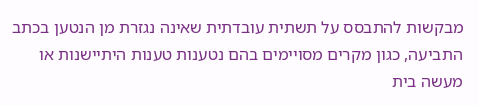מבקשות להתבסס על תשתית עובדתית שאינה נגזרת מן הנטען בכתב התביעה, כגון מקרים מסויימים בהם נטענות טענות היתיישנות או מעשה בית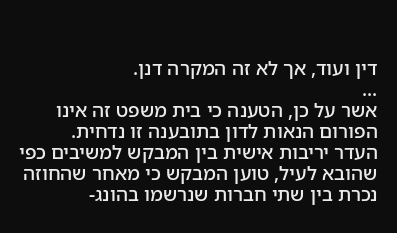דין ועוד, אך לא זה המקרה דנן.
...
אשר על כן, הטענה כי בית משפט זה אינו הפורום הנאות לדון בתובענה זו נדחית.
העדר יריבות אישית בין המבקש למשיבים כפי שהובא לעיל, טוען המבקש כי מאחר שהחוזה נכרת בין שתי חברות שנרשמו בהונג-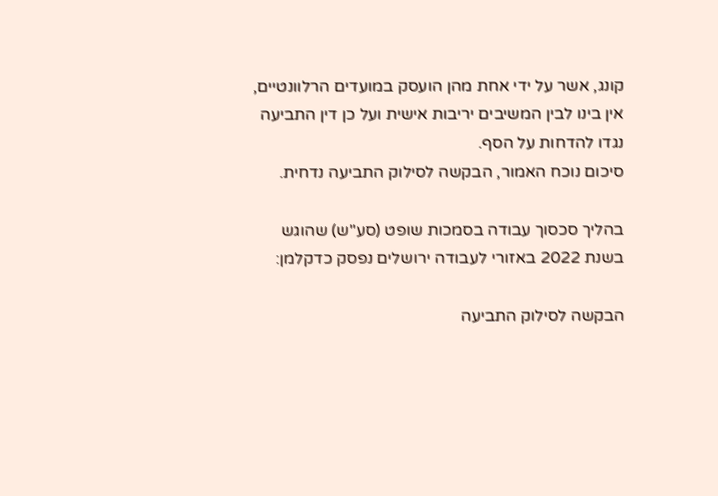קונג, אשר על ידי אחת מהן הועסק במועדים הרלוונטיים, אין בינו לבין המשיבים יריבות אישית ועל כן דין התביעה נגדו להדחות על הסף.
סיכום נוכח האמור, הבקשה לסילוק התביעה נדחית.

בהליך סכסוך עבודה בסמכות שופט (סע"ש) שהוגש בשנת 2022 באזורי לעבודה ירושלים נפסק כדקלמן:

הבקשה לסילוק התביעה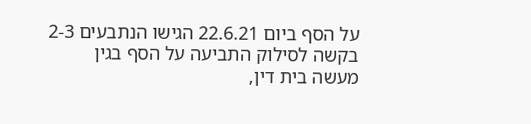על הסף ביום 22.6.21 הגישו הנתבעים 2-3 בקשה לסילוק התביעה על הסף בגין מעשה בית דין,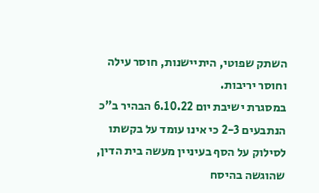השתק שפוטי, היתיישנות, חוסר עילה וחוסר יריבות.
במסגרת ישיבת יום 6.10.22 הבהיר ב"כ הנתבעים 2-3 כי אינו עומד על בקשתו לסילוק על הסף בעיניין מעשה בית הדין, שהוגשה בהיסח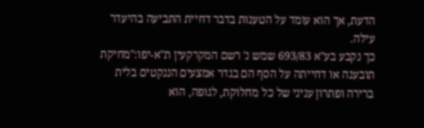הדעת, אך הוא עומד על הטענות בדבר דחיית התביעה בהיעדר עילה.
כך נקבע בע"א 693/83 שמש נ' רשם המקרקעין ת"א-יפו:"מחיקת תובענה או דחייתה על הסף הם בגדר אמצעים הננקטים בלית ברירה ופתרון עניני של כל מחלוקת, לגופה, הוא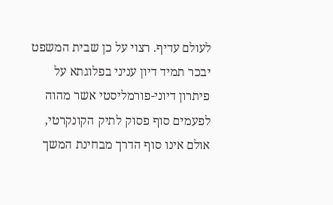לעולם עדיף. רצוי על כן שבית המשפט יבכר תמיד דיון עניני בפלוגתא על פיתרון דיוני-פורמליסטי אשר מהוה לפעמים סוף פסוק לתיק הקונקרטי, אולם אינו סוף הדרך מבחינת המשך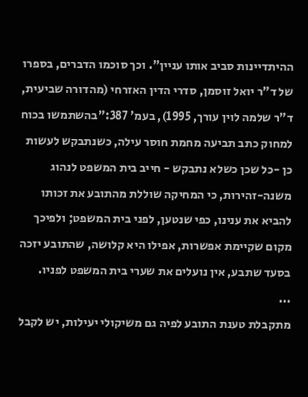ההיתדיינות סביב אותו עניין". וכך סוכמו הדברים, בספרו של ד"ר יואל זוסמן, סדרי הדין האזרחי (מהדורה שביעית, ד"ר שלמה לוין עורך, 1995), בעמ' 387:"בהשתמשו בכוח למחוק כתב תביעה מחמת חוסר עילה, כשנתבקש לעשות כן -כל שכן כשלא נתבקש - חייב בית המשפט לנהוג משנה-זהירות, כי המחיקה שוללת מהתובע את זכותו להביא את ענינו, כפי שנטען, לפני בית המשפט; ולפיכך מקום שקיימת אפשרות, אפילו היא קלושה, שהתובע יזכה בסעד שתבע, אין נועלים את שערי בית המשפט לפניו.
...
מתקבלת טענת התובע לפיה גם משיקולי יעילות, יש לקבל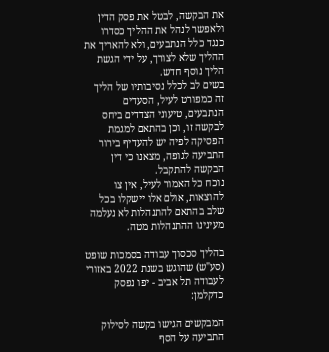את הבקשה, לבטל את פסק הדין ולאפשר לנהל את ההליך כסדרו כנגד כלל הנתבעים, ולא להאריך את ההליך שלא לצורך, על ידי הגשת הליך נוסף חדש.
בשים לב לכלל נסיבותיו של הליך זה כמפורט לעיל, הסעדים הנתבעים, טיעוני הצדדים ביחס לבקשה זו, וכן בהתאם למגמת הפסיקה לפיה יש להעדיף בירור התביעה לגופה, מצאנו כי דין הבקשה להתקבל.
נוכח כל האמור לעיל, אין צו להוצאות, אולם אלו יישקלו בכל שלב בהתאם להתנהלות לא נעלמה מעינינו ההתנהלות מטה.

בהליך סכסוך עבודה בסמכות שופט (סע"ש) שהוגש בשנת 2022 באזורי לעבודה תל אביב - יפו נפסק כדקלמן:

המבקשים הגישו בקשה לסילוק התביעה על הסף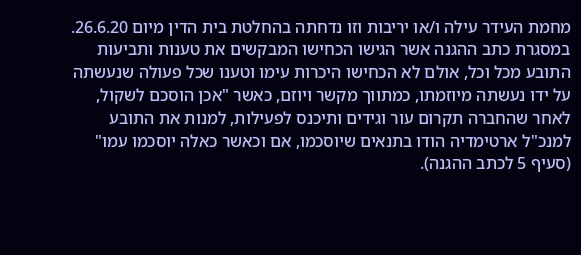מחמת העידר עילה ו/או יריבות וזו נדחתה בהחלטת בית הדין מיום 26.6.20.
במסגרת כתב ההגנה אשר הגישו הכחישו המבקשים את טענות ותביעות התובע מכל וכל, אולם לא הכחישו היכרות עימו וטענו שכל פעולה שנעשתה על ידו נעשתה מיוזמתו, כמתווך מקשר ויוזם, כאשר "אכן הוסכם לשקול, לאחר שהחברה תקרום עור וגידים ותיכנס לפעילות, למנות את התובע למנכ"ל ארטימדיה הודו בתנאים שיוסכמו, אם וכאשר כאלה יוסכמו עמו" (סעיף 5 לכתב ההגנה).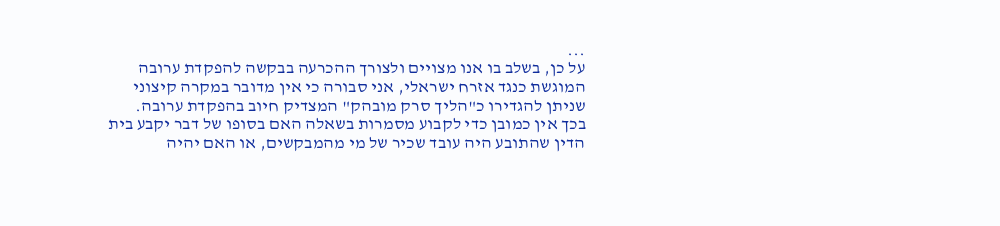...
על כן, בשלב בו אנו מצויים ולצורך ההכרעה בבקשה להפקדת ערובה המוגשת כנגד אזרח ישראלי, אני סבורה כי אין מדובר במקרה קיצוני שניתן להגדירו כ"הליך סרק מובהק" המצדיק חיוב בהפקדת ערובה.
בכך אין כמובן כדי לקבוע מסמרות בשאלה האם בסופו של דבר יקבע בית הדין שהתובע היה עובד שכיר של מי מהמבקשים, או האם יהיה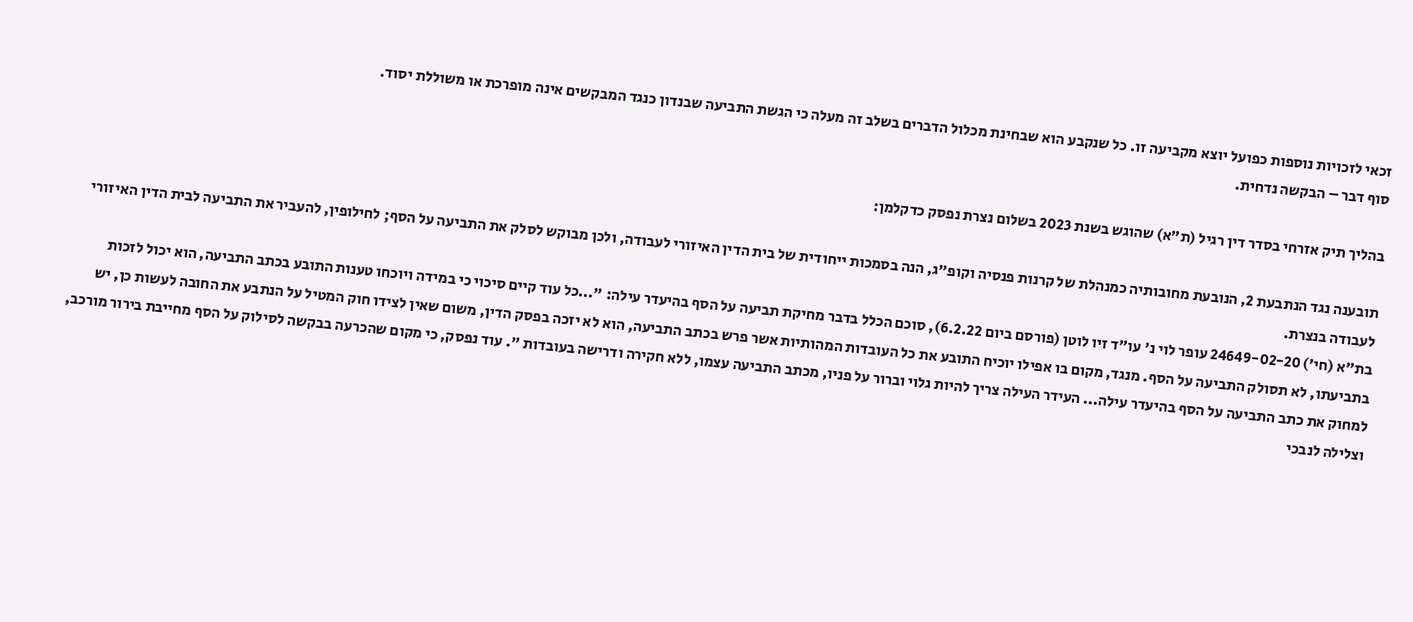זכאי לזכויות נוספות כפועל יוצא מקביעה זו. כל שנקבע הוא שבחינת מכלול הדברים בשלב זה מעלה כי הגשת התביעה שבנדון כנגד המבקשים אינה מופרכת או משוללת יסוד.
סוף דבר – הבקשה נדחית.

בהליך תיק אזרחי בסדר דין רגיל (ת"א) שהוגש בשנת 2023 בשלום נצרת נפסק כדקלמן:

תובענה נגד הנתבעת 2, הנובעת מחובותיה כמנהלת של קרנות פנסיה וקופ"ג, הנה בסמכות ייחודית של בית הדין האיזורי לעבודה, ולכן מבוקש לסלק את התביעה על הסף; לחילופין, להעביר את התביעה לבית הדין האיזורי לעבודה בנצרת.
בת"א (חי') 24649-02-20 עופר לוי נ' עו"ד זיו לוטן (פורסם ביום 6.2.22), סוכם הכלל בדבר מחיקת תביעה על הסף בהיעדר עילה: "...כל עוד קיים סיכוי כי במידה ויוכחו טענות התובע בכתב התביעה, הוא יכול לזכות בתביעתו, לא תסולק התביעה על הסף. מנגד, מקום בו אפילו יוכיח התובע את כל העובדות המהותיות אשר פרש בכתב התביעה, הוא לא יזכה בפסק הדין, משום שאין לצידו חוק המטיל על הנתבע את החובה לעשות כן, יש למחוק את כתב התביעה על הסף בהיעדר עילה... העידר העילה צריך להיות גלוי וברור על פניו, מכתב התביעה עצמו, ללא חקירה ודרישה בעובדות ". עוד נפסק, כי מקום שהכרעה בבקשה לסילוק על הסף מחייבת בירור מורכב, וצלילה לנבכי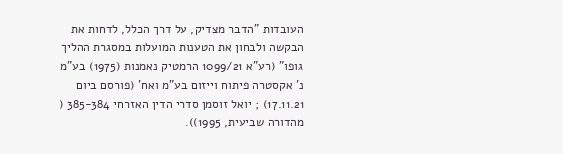העובדות "הדבר מצדיק, על דרך הכלל, לדחות את הבקשה ולבחון את הטענות המועלות במסגרת ההליך גופו" (רע"א 1099/21 הרמטיק נאמנות (1975) בע"מ נ' אקסטרה פיתוח וייזום בע"מ ואח' (פורסם ביום 17.11.21) ; יואל זוסמן סדרי הדין האזרחי 385-384 ( מהדורה שביעית, 1995)).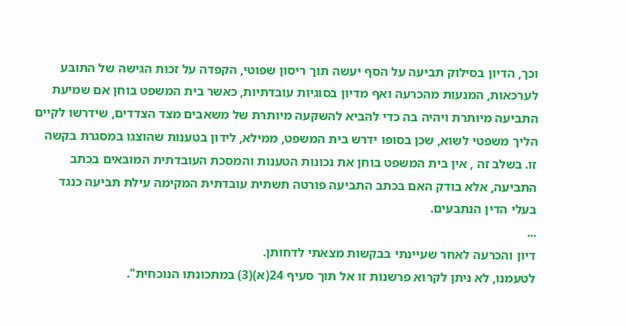וכך, הדיון בסילוק תביעה על הסף יעשה תוך ריסון שפוטי, הקפדה על זכות הגישה של התובע לערכאות, המנעות מהכרעה ואף מדיון בסוגיות עובדתיות, כאשר בית המשפט בוחן אם שמיעת התביעה מיותרת ויהיה בה כדי להביא להשקעה מיותרת של משאבים מצד הצדדים, שידרשו לקיים הליך משפטי לשוא, שכן בסופו ידרש בית המשפט, ממילא, לידון בטענות שהוצגו במסגרת בקשה זו. בשלב זה , אין בית המשפט בוחן את נכונות הטענות והמסכת העובדתית המובאים בכתב התביעה, אלא בודק האם בכתב התביעה פורטה תשתית עובדתית המקימה עילת תביעה כנגד בעלי הדין הנתבעים.
...
דיון והכרעה לאחר שעיינתי בבקשות מצאתי לדחותן.
לטעמנו, לא ניתן לקרוא פרשנות זו אל תוך סעיף 24(א)(3) במתכונתו הנוכחית".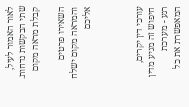לאור האמור לעיל, שתי הבקשות נדחות.
קבלת מראה מקום

השאירו פרטים והמראה מקום ישלח אליכם



עורכי דין יקרים, חיפוש זה מגיע מדין רגע - מערכת המאפשרת את כל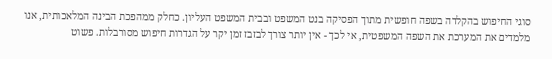סוגי החיפוש בהקלדה בשפה חופשית מתוך הפסיקה בנט המשפט ובבית המשפט העליון. כחלק ממהפכת הבינה המלאכותית, אנו מלמדים את המערכת את השפה המשפטית, אי לכך - אין יותר צורך לבזבז זמן יקר על הגדרות חיפוש מסורבלות. פשוט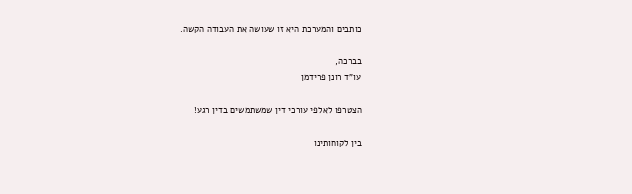כותבים והמערכת היא זו שעושה את העבודה הקשה.

בברכה,
עו"ד רונן פרידמן

הצטרפו לאלפי עורכי דין שמשתמשים בדין רגע!

בין לקוחותינו